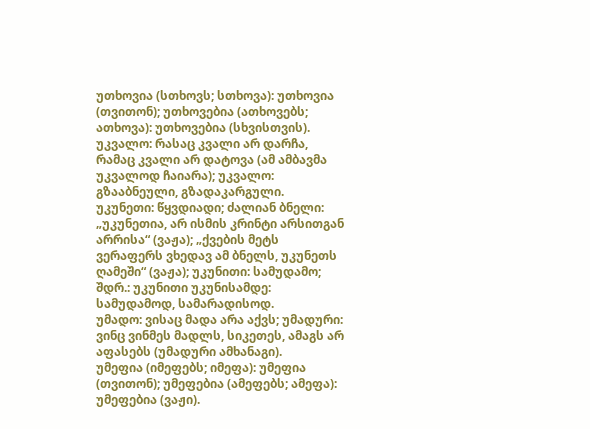უთხოვია (სთხოვს; სთხოვა): უთხოვია (თვითონ); უთხოვებია (ათხოვებს; ათხოვა): უთხოვებია (სხვისთვის).
უკვალო: რასაც კვალი არ დარჩა, რამაც კვალი არ დატოვა (ამ ამბავმა უკვალოდ ჩაიარა); უკვალო: გზააბნეული, გზადაკარგული.
უკუნეთი: წყვდიადი; ძალიან ბნელი: „უკუნეთია, არ ისმის კრინტი არსითგან არრისა“ (ვაჟა); „ქვების მეტს ვერაფერს ვხედავ ამ ბნელს, უკუნეთს ღამეში“ (ვაჟა); უკუნითი: სამუდამო; შდრ.: უკუნითი უკუნისამდე: სამუდამოდ, სამარადისოდ.
უმადო: ვისაც მადა არა აქვს; უმადური: ვინც ვინმეს მადლს, სიკეთეს, ამაგს არ აფასებს (უმადური ამხანაგი).
უმეფია (იმეფებს; იმეფა): უმეფია (თვითონ); უმეფებია (ამეფებს; ამეფა): უმეფებია (ვაჟი).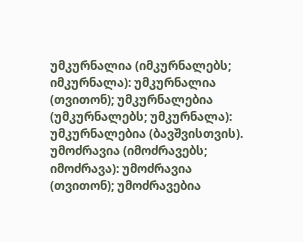უმკურნალია (იმკურნალებს; იმკურნალა): უმკურნალია (თვითონ); უმკურნალებია (უმკურნალებს; უმკურნალა): უმკურნალებია (ბავშვისთვის).
უმოძრავია (იმოძრავებს; იმოძრავა): უმოძრავია (თვითონ); უმოძრავებია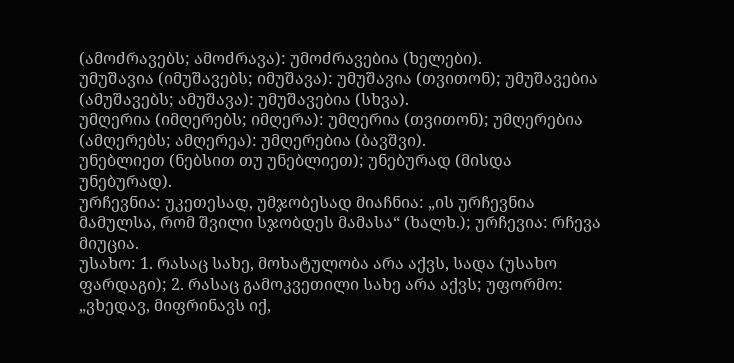(ამოძრავებს; ამოძრავა): უმოძრავებია (ხელები).
უმუშავია (იმუშავებს; იმუშავა): უმუშავია (თვითონ); უმუშავებია (ამუშავებს; ამუშავა): უმუშავებია (სხვა).
უმღერია (იმღერებს; იმღერა): უმღერია (თვითონ); უმღერებია (ამღერებს; ამღერეა): უმღერებია (ბავშვი).
უნებლიეთ (ნებსით თუ უნებლიეთ); უნებურად (მისდა უნებურად).
ურჩევნია: უკეთესად, უმჯობესად მიაჩნია: „ის ურჩევნია მამულსა, რომ შვილი სჯობდეს მამასა“ (ხალხ.); ურჩევია: რჩევა მიუცია.
უსახო: 1. რასაც სახე, მოხატულობა არა აქვს, სადა (უსახო ფარდაგი); 2. რასაც გამოკვეთილი სახე არა აქვს; უფორმო: „ვხედავ, მიფრინავს იქ,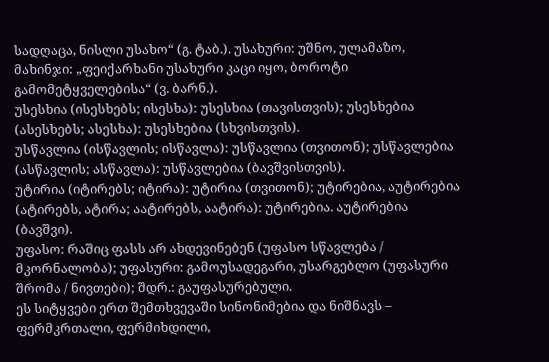სადღაცა, ნისლი უსახო“ (გ. ტაბ.). უსახური: უშნო, ულამაზო, მახინჯი: „ფეიქარხანი უსახური კაცი იყო, ბოროტი გამომეტყველებისა“ (ვ. ბარნ.).
უსესხია (ისესხებს; ისესხა): უსესხია (თავისთვის); უსესხებია (ასესხებს; ასესხა): უსესხებია (სხვისთვის).
უსწავლია (ისწავლის; ისწავლა): უსწავლია (თვითონ); უსწავლებია (ასწავლის; ასწავლა): უსწავლებია (ბავშვისთვის).
უტირია (იტირებს; იტირა): უტირია (თვითონ); უტირებია, აუტირებია (ატირებს, ატირა; აატირებს, აატირა): უტირებია. აუტირებია (ბავშვი).
უფასო: რაშიც ფასს არ ახდევინებენ (უფასო სწავლება / მკორნალობა); უფასური: გამოუსადეგარი, უსარგებლო (უფასური შრომა / ნივთები); შდრ.: გაუფასურებული.
ეს სიტყვები ერთ შემთხვევაში სინონიმებია და ნიშნავს – ფერმკრთალი, ფერმიხდილი,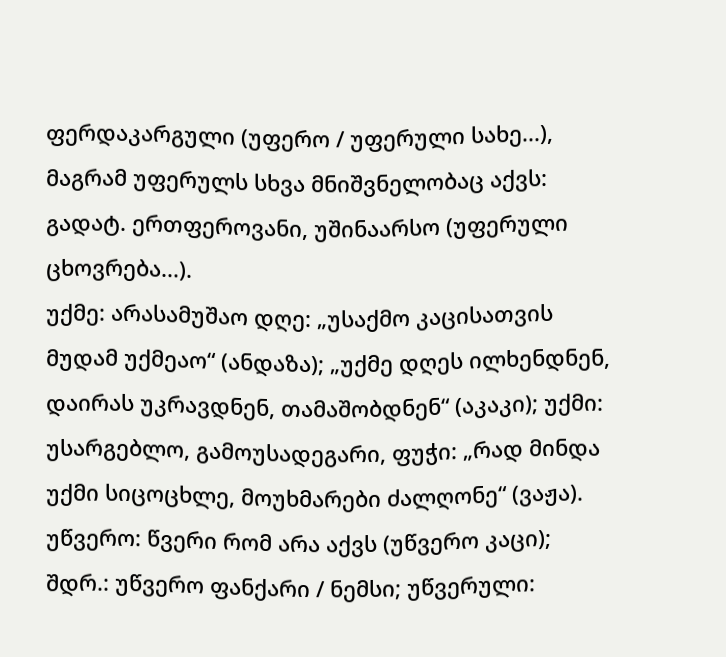ფერდაკარგული (უფერო / უფერული სახე...), მაგრამ უფერულს სხვა მნიშვნელობაც აქვს: გადატ. ერთფეროვანი, უშინაარსო (უფერული ცხოვრება...).
უქმე: არასამუშაო დღე: „უსაქმო კაცისათვის მუდამ უქმეაო“ (ანდაზა); „უქმე დღეს ილხენდნენ, დაირას უკრავდნენ, თამაშობდნენ“ (აკაკი); უქმი: უსარგებლო, გამოუსადეგარი, ფუჭი: „რად მინდა უქმი სიცოცხლე, მოუხმარები ძალღონე“ (ვაჟა).
უწვერო: წვერი რომ არა აქვს (უწვერო კაცი); შდრ.: უწვერო ფანქარი / ნემსი; უწვერული: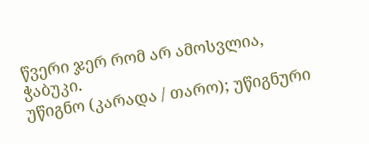წვერი ჯერ რომ არ ამოსვლია, ჭაბუკი.
უწიგნო (კარადა / თარო); უწიგნური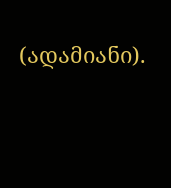(ადამიანი).